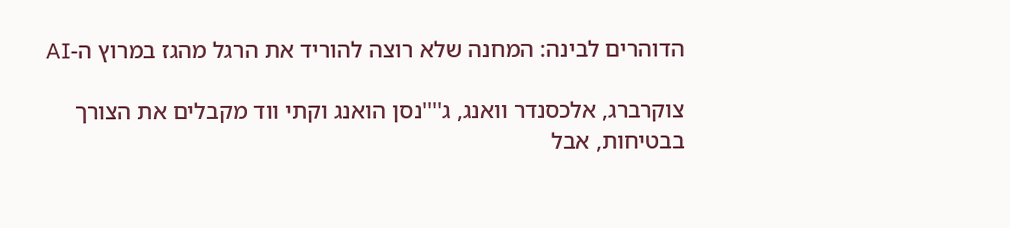הדוהרים לבינה: המחנה שלא רוצה להוריד את הרגל מהגז במרוץ ה-AI

צוקרברג, אלכסנדר וואנג, ג''''נסן הואנג וקתי ווד מקבלים את הצורך בבטיחות, אבל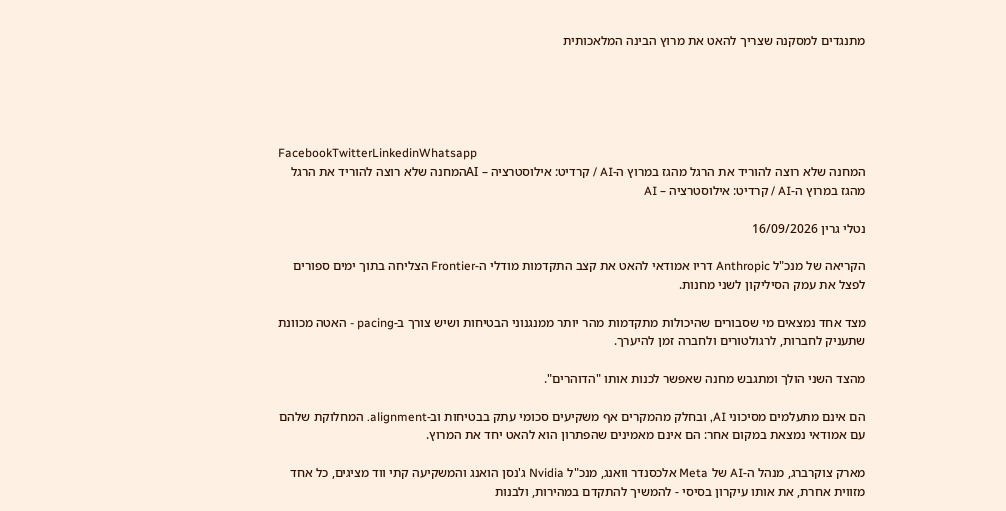מתנגדים למסקנה שצריך להאט את מרוץ הבינה המלאכותית





FacebookTwitterLinkedinWhatsapp
המחנה שלא רוצה להוריד את הרגל מהגז במרוץ ה-AI / קרדיט: אילוסטרציה – AIהמחנה שלא רוצה להוריד את הרגל מהגז במרוץ ה-AI / קרדיט: אילוסטרציה – AI

נטלי גרין 16/09/2026

הקריאה של מנכ"ל Anthropic דריו אמודאי להאט את קצב התקדמות מודלי ה-Frontier הצליחה בתוך ימים ספורים לפצל את עמק הסיליקון לשני מחנות.

מצד אחד נמצאים מי שסבורים שהיכולות מתקדמות מהר יותר ממנגנוני הבטיחות ושיש צורך ב-pacing - האטה מכוונת שתעניק לחברות, לרגולטורים ולחברה זמן להיערך.

מהצד השני הולך ומתגבש מחנה שאפשר לכנות אותו "הדוהרים".

הם אינם מתעלמים מסיכוני AI, ובחלק מהמקרים אף משקיעים סכומי עתק בבטיחות וב-alignment. המחלוקת שלהם עם אמודאי נמצאת במקום אחר: הם אינם מאמינים שהפתרון הוא להאט יחד את המרוץ.

מארק צוקרברג, מנהל ה-AI של Meta אלכסנדר וואנג, מנכ"ל Nvidia ג'נסן הואנג והמשקיעה קתי ווד מציגים, כל אחד מזווית אחרת, את אותו עיקרון בסיסי - להמשיך להתקדם במהירות, ולבנות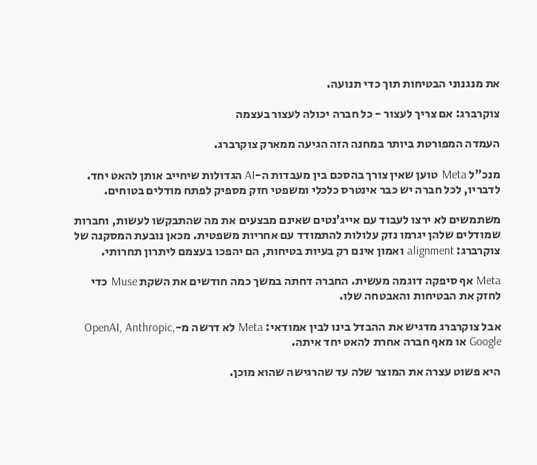את מנגנוני הבטיחות תוך כדי תנועה.

צוקרברג: אם צריך לעצור - כל חברה יכולה לעצור בעצמה

העמדה המפורטת ביותר במחנה הזה הגיעה ממארק צוקרברג.

מנכ"ל Meta טוען שאין צורך בהסכם בין מעבדות ה-AI הגדולות שיחייב אותן להאט יחד. לדבריו, לכל חברה יש כבר אינטרס כלכלי ומשפטי חזק מספיק לפתח מודלים בטוחים.

משתמשים לא ירצו לעבוד עם אייג'נטים שאינם מבצעים את מה שהתבקשו לעשות, וחברות שמודלים שלהן יגרמו נזק עלולות להתמודד עם אחריות משפטית. מכאן נובעת המסקנה של צוקרברג: alignment ואמון אינם רק בעיות בטיחות, הם יהפכו בעצמם ליתרון תחרותי.

Meta אף סיפקה דוגמה מעשית. החברה דחתה במשך כמה חודשים את השקת Muse כדי לחזק את הבטיחות והאבטחה שלו.

אבל צוקרברג מדגיש את ההבדל בינו לבין אמודאי: Meta לא דרשה מ-OpenAI, Anthropic, Google או מאף חברה אחרת להאט יחד איתה.

היא פשוט עצרה את המוצר שלה עד שהרגישה שהוא מוכן.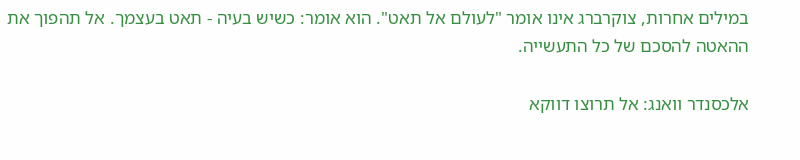במילים אחרות, צוקרברג אינו אומר "לעולם אל תאט". הוא אומר: כשיש בעיה - תאט בעצמך. אל תהפוך את ההאטה להסכם של כל התעשייה.

אלכסנדר וואנג: אל תרוצו דווקא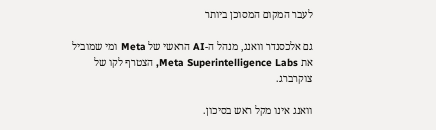לעבר המקום המסוכן ביותר

גם אלכסנדר וואנג, מנהל ה-AI הראשי של Meta ומי שמוביל את Meta Superintelligence Labs, הצטרף לקו של צוקרברג.

וואנג אינו מקל ראש בסיכון.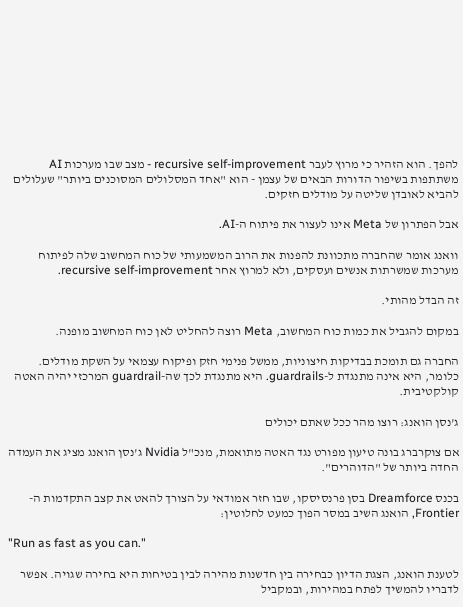להפך. הוא הזהיר כי מרוץ לעבר recursive self-improvement - מצב שבו מערכות AI משתתפות בשיפור הדורות הבאים של עצמן - הוא "אחד המסלולים המסוכנים ביותר" שעלולים להביא לאובדן שליטה על מודלים חזקים.

אבל הפתרון של Meta אינו לעצור את פיתוח ה-AI.

וואנג אומר שהחברה מתכוונת להפנות את הרוב המשמעותי של כוח המחשוב שלה לפיתוח מערכות שמשרתות אנשים ועסקים, ולא למרוץ אחר recursive self-improvement.

זה הבדל מהותי.

במקום להגביל את כמות כוח המחשוב, Meta רוצה להחליט לאן כוח המחשוב מופנה.

החברה גם תומכת בבדיקות חיצוניות, ממשל פנימי חזק ופיקוח עצמאי על השקת מודלים. כלומר, היא אינה מתנגדת ל-guardrails. היא מתנגדת לכך שה-guardrail המרכזי יהיה האטה קולקטיבית.

ג'נסן הואנג: רוצו מהר ככל שאתם יכולים

אם צוקרברג בונה טיעון מפורט נגד האטה מתואמת, מנכ"ל Nvidia ג'נסן הואנג מציג את העמדה החדה ביותר של "הדוהרים".

בכנס Dreamforce בסן פרנסיסקו, שבו חזר אמודאי על הצורך להאט את קצב התקדמות ה-Frontier, הואנג השיב במסר הפוך כמעט לחלוטין:

"Run as fast as you can."

לטענת הואנג, הצגת הדיון כבחירה בין חדשנות מהירה לבין בטיחות היא בחירה שגויה. אפשר לדבריו להמשיך לפתח במהירות, ובמקביל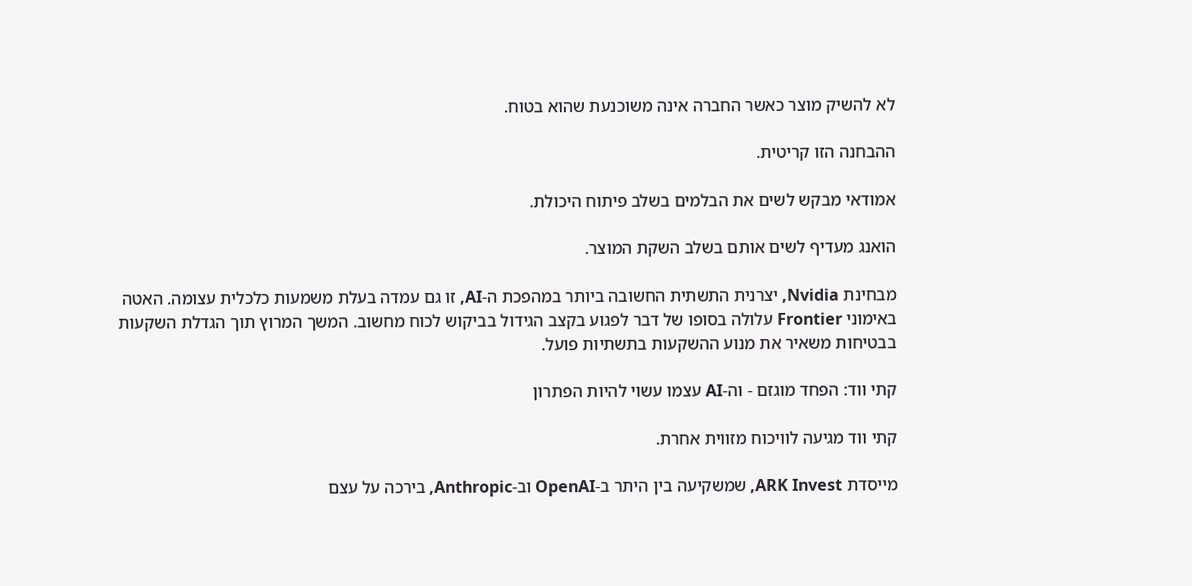לא להשיק מוצר כאשר החברה אינה משוכנעת שהוא בטוח.

ההבחנה הזו קריטית.

אמודאי מבקש לשים את הבלמים בשלב פיתוח היכולת.

הואנג מעדיף לשים אותם בשלב השקת המוצר.

מבחינת Nvidia, יצרנית התשתית החשובה ביותר במהפכת ה-AI, זו גם עמדה בעלת משמעות כלכלית עצומה. האטה באימוני Frontier עלולה בסופו של דבר לפגוע בקצב הגידול בביקוש לכוח מחשוב. המשך המרוץ תוך הגדלת השקעות בבטיחות משאיר את מנוע ההשקעות בתשתיות פועל.

קתי ווד: הפחד מוגזם - וה-AI עצמו עשוי להיות הפתרון

קתי ווד מגיעה לוויכוח מזווית אחרת.

מייסדת ARK Invest, שמשקיעה בין היתר ב-OpenAI וב-Anthropic, בירכה על עצם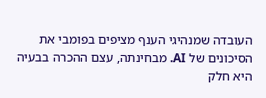העובדה שמנהיגי הענף מציפים בפומבי את הסיכונים של AI. מבחינתה, עצם ההכרה בבעיה היא חלק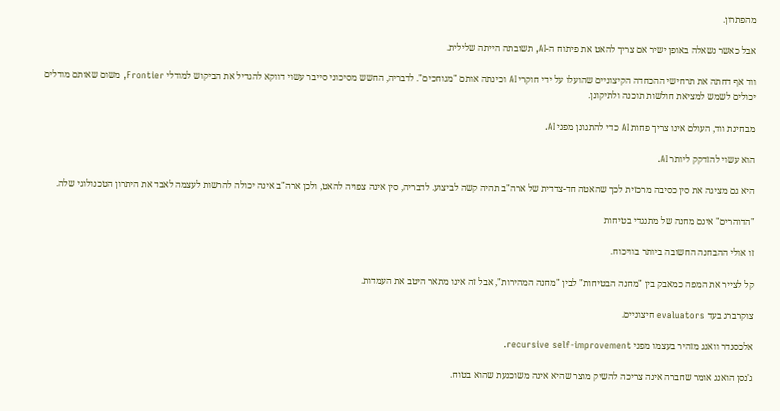מהפתרון.

אבל כאשר נשאלה באופן ישיר אם צריך להאט את פיתוח ה-AI, תשובתה הייתה שלילית.

ווד אף דחתה את תרחישי ההכחדה הקיצוניים שהועלו על ידי חוקרי AI וכינתה אותם "מגוחכים". לדבריה, החשש מסיכוני סייבר עשוי דווקא להגדיל את הביקוש למודלי Frontier, משום שאותם מודלים יכולים לשמש למציאת חולשות תוכנה ולתיקונן.

מבחינת ווד, העולם אינו צריך פחות AI כדי להתגונן מפני AI.

הוא עשוי להזדקק ליותר AI.

היא גם מציגה את סין כסיבה מרכזית לכך שהאטה חד-צדדית של ארה"ב תהיה קשה לביצוע. לדבריה, סין אינה צפויה להאט, ולכן ארה"ב אינה יכולה להרשות לעצמה לאבד את היתרון הטכנולוגי שלה.

"הדוהרים" אינם מחנה של מתנגדי בטיחות

זו אולי ההבחנה החשובה ביותר בוויכוח.

קל לצייר את המפה כמאבק בין "מחנה הבטיחות" לבין "מחנה המהירות", אבל זה אינו מתאר היטב את העמדות.

צוקרברג בעד evaluators חיצוניים.

אלכסנדר וואנג מזהיר בעצמו מפני recursive self-improvement.

ג'נסן הואנג אומר שחברה אינה צריכה להשיק מוצר שהיא אינה משוכנעת שהוא בטוח.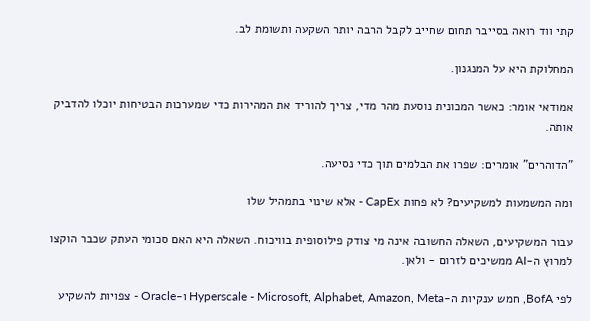קתי ווד רואה בסייבר תחום שחייב לקבל הרבה יותר השקעה ותשומת לב.

המחלוקת היא על המנגנון.

אמודאי אומר: כאשר המכונית נוסעת מהר מדי, צריך להוריד את המהירות כדי שמערכות הבטיחות יוכלו להדביק אותה.

"הדוהרים" אומרים: שפרו את הבלמים תוך כדי נסיעה.

ומה המשמעות למשקיעים? לא פחות CapEx - אלא שינוי בתמהיל שלו

עבור המשקיעים, השאלה החשובה אינה מי צודק פילוסופית בוויכוח. השאלה היא האם סכומי העתק שכבר הוקצו למרוץ ה-AI ממשיכים לזרום - ולאן.

לפי BofA, חמש ענקיות ה-Hyperscale - Microsoft, Alphabet, Amazon, Meta ו-Oracle - צפויות להשקיע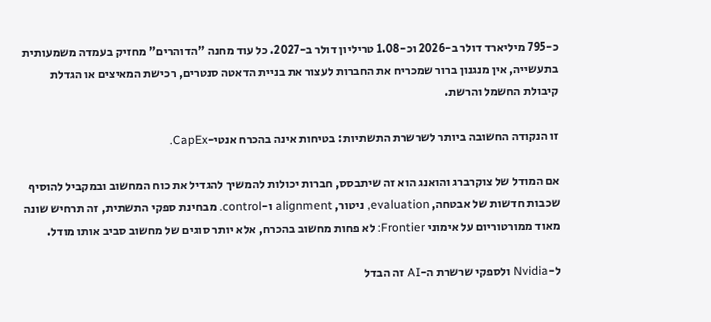כ-795 מיליארד דולר ב-2026 וכ-1.08 טריליון דולר ב-2027. כל עוד מחנה "הדוהרים" מחזיק בעמדה משמעותית בתעשייה, אין מנגנון ברור שמכריח את החברות לעצור את בניית הדאטה סנטרים, רכישת המאיצים או הגדלת קיבולת החשמל והרשת.

זו הנקודה החשובה ביותר לשרשרת התשתיות: בטיחות אינה בהכרח אנטי-CapEx.

אם המודל של צוקרברג והואנג הוא זה שיתבסס, חברות יכולות להמשיך להגדיל את כוח המחשוב ובמקביל להוסיף שכבות חדשות של אבטחה, evaluation, ניטור, alignment ו-control. מבחינת ספקי התשתית, זה תרחיש שונה מאוד ממורטוריום על אימוני Frontier: לא פחות מחשוב בהכרח, אלא יותר סוגים של מחשוב סביב אותו מודל.

ל-Nvidia ולספקי שרשרת ה-AI זה הבדל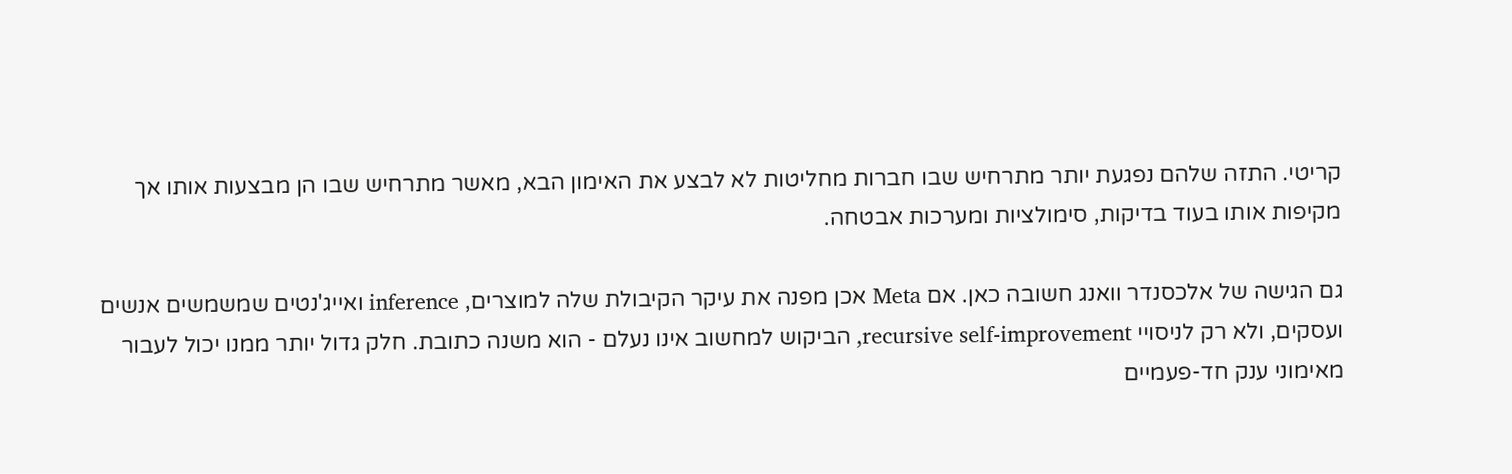קריטי. התזה שלהם נפגעת יותר מתרחיש שבו חברות מחליטות לא לבצע את האימון הבא, מאשר מתרחיש שבו הן מבצעות אותו אך מקיפות אותו בעוד בדיקות, סימולציות ומערכות אבטחה.

גם הגישה של אלכסנדר וואנג חשובה כאן. אם Meta אכן מפנה את עיקר הקיבולת שלה למוצרים, inference ואייג'נטים שמשמשים אנשים ועסקים, ולא רק לניסויי recursive self-improvement, הביקוש למחשוב אינו נעלם - הוא משנה כתובת. חלק גדול יותר ממנו יכול לעבור מאימוני ענק חד-פעמיים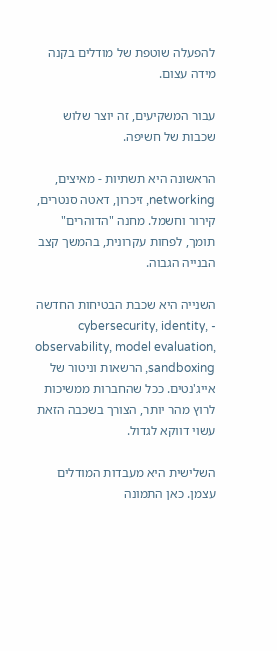להפעלה שוטפת של מודלים בקנה מידה עצום.

עבור המשקיעים, זה יוצר שלוש שכבות של חשיפה.

הראשונה היא תשתיות - מאיצים, networking, זיכרון, דאטה סנטרים, קירור וחשמל. מחנה "הדוהרים" תומך, לפחות עקרונית, בהמשך קצב הבנייה הגבוה.

השנייה היא שכבת הבטיחות החדשה - cybersecurity, identity, observability, model evaluation, sandboxing, הרשאות וניטור של אייג'נטים. ככל שהחברות ממשיכות לרוץ מהר יותר, הצורך בשכבה הזאת עשוי דווקא לגדול.

השלישית היא מעבדות המודלים עצמן. כאן התמונה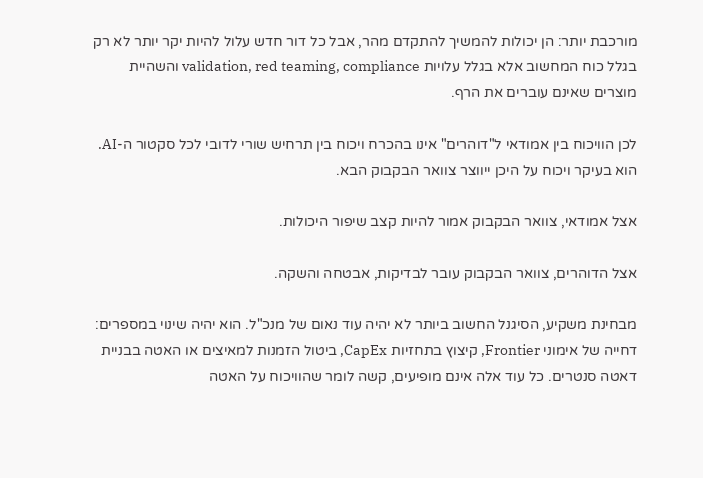מורכבת יותר: הן יכולות להמשיך להתקדם מהר, אבל כל דור חדש עלול להיות יקר יותר לא רק בגלל כוח המחשוב אלא בגלל עלויות validation, red teaming, compliance והשהיית מוצרים שאינם עוברים את הרף.

לכן הוויכוח בין אמודאי ל"דוהרים" אינו בהכרח ויכוח בין תרחיש שורי לדובי לכל סקטור ה-AI. הוא בעיקר ויכוח על היכן ייווצר צוואר הבקבוק הבא.

אצל אמודאי, צוואר הבקבוק אמור להיות קצב שיפור היכולות.

אצל הדוהרים, צוואר הבקבוק עובר לבדיקות, אבטחה והשקה.

מבחינת משקיע, הסיגנל החשוב ביותר לא יהיה עוד נאום של מנכ"ל. הוא יהיה שינוי במספרים: דחייה של אימוני Frontier, קיצוץ בתחזיות CapEx, ביטול הזמנות למאיצים או האטה בבניית דאטה סנטרים. כל עוד אלה אינם מופיעים, קשה לומר שהוויכוח על האטה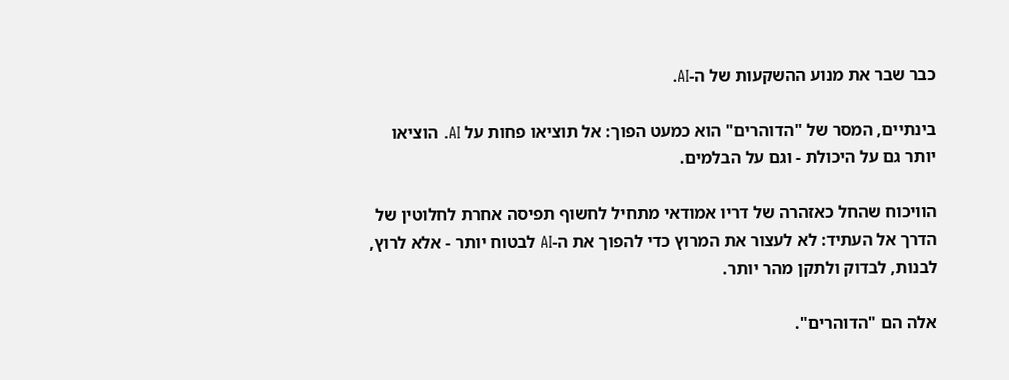כבר שבר את מנוע ההשקעות של ה-AI.

בינתיים, המסר של "הדוהרים" הוא כמעט הפוך: אל תוציאו פחות על AI. הוציאו יותר גם על היכולת - וגם על הבלמים.

הוויכוח שהחל כאזהרה של דריו אמודאי מתחיל לחשוף תפיסה אחרת לחלוטין של הדרך אל העתיד: לא לעצור את המרוץ כדי להפוך את ה-AI לבטוח יותר - אלא לרוץ, לבנות, לבדוק ולתקן מהר יותר.

אלה הם "הדוהרים".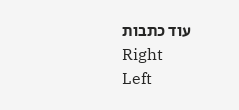עוד כתבות
Right
Left